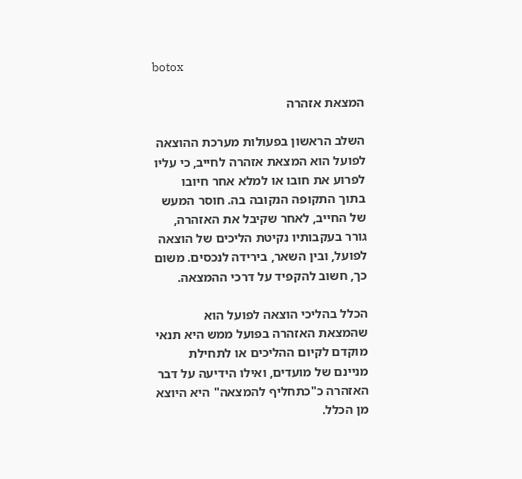botox

המצאת אזהרה

השלב הראשון בפעולות מערכת ההוצאה לפועל הוא המצאת אזהרה לחייב, כי עליו לפרוע את חובו או למלא אחר חיובו בתוך התקופה הנקובה בה. חוסר המעש של החייב, לאחר שקיבל את האזהרה, גורר בעקבותיו נקיטת הליכים של הוצאה לפועל, ובין השאר, בירידה לנכסים. משום כך, חשוב להקפיד על דרכי ההמצאה.

הכלל בהליכי הוצאה לפועל הוא שהמצאת האזהרה בפועל ממש היא תנאי מוקדם לקיום ההליכים או לתחילת מניינם של מועדים, ואילו הידיעה על דבר האזהרה כ"כתחליף להמצאה" היא היוצא מן הכלל.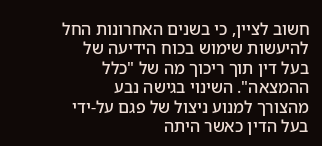חשוב לציין, כי בשנים האחרונות החל להיעשות שימוש בכוח הידיעה של בעל דין תוך ריכוך מה של "כלל ההמצאה". השינוי בגישה נבע מהצורך למנוע ניצול של פגם על-ידי בעל הדין כאשר היתה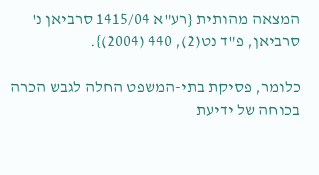המצאה מהותית {רע"א 1415/04 סרביאן נ' סרביאן, פ"ד נט(2), 440 (2004)}.

כלומר, פסיקת בתי-המשפט החלה לגבש הכרה בכוחה של ידיעת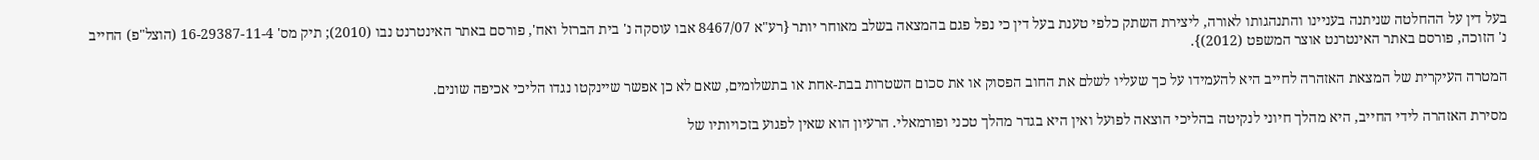בעל דין על ההחלטה שניתנה בעניינו והתנהגותו לאורה, ליצירת השתק כלפי טענת בעל דין כי נפל פגם בהמצאה בשלב מאוחר יותר {רע"א 8467/07 אבו עוסקה נ' בית הברזל ואח', פורסם באתר האינטרנט נבו (2010); תיק מס' 16-29387-11-4 (הוצל"פ) החייב נ' הזוכה, פורסם באתר האינטרנט אוצר המשפט (2012)}.

המטרה העיקרית של המצאת האזהרה לחייב היא להעמידו על כך שעליו לשלם את החוב הפסוק או את סכום השטרות בבת-אחת או בתשלומים, שאם לא כן אפשר שיינקטו נגדו הליכי אכיפה שונים.

מסירת האזהרה לידי החייב, היא מהלך חיוני לנקיטה בהליכי הוצאה לפועל ואין היא בגדר מהלך טכני ופורמאלי. הרעיון הוא שאין לפגוע בזכויותיו של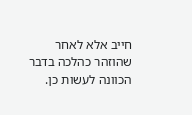חייב אלא לאחר שהוזהר כהלכה בדבר הכוונה לעשות כן.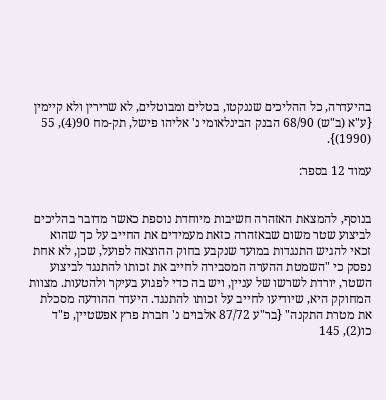בהיעדרה, כל ההליכים שננקטו, בטלים ומבוטלים, לא שרירין ולא קיימין {ע"א (ב"ש) 68/90 הבנק הבינלאומי נ' אליהו פישל, תק-מח 90(4), 55 (1990)}.

עמוד 12 בספר:


בנוסף, להמצאת האזהרה חשיבות מיוחדת נוספת כאשר מדובר בהליכים לביצוע שטר משום שבאזהרה כזאת מעמידים את החייב על כך שהוא זכאי להגיש התנגדות במועד שנקבע בחוק ההוצאה לפועל, שכן, לא אחת נפסק כי "השמטת ההערה המסבירה לחייב את זכותו להתנגד לביצוע השטר, יורדת לשרשו של עניין, ויש בה כדי לפגוע בעיקר ולהטעות. מצוות המחוקק היא, שיודיעו לחייב על זכותו להתנגד. היעדר ההודעה מסכלת את מטרת התקנה" {בר"ע 87/72 אלבוים נ' חברת פרץ אפשטיין, פ"ד כו(2), 145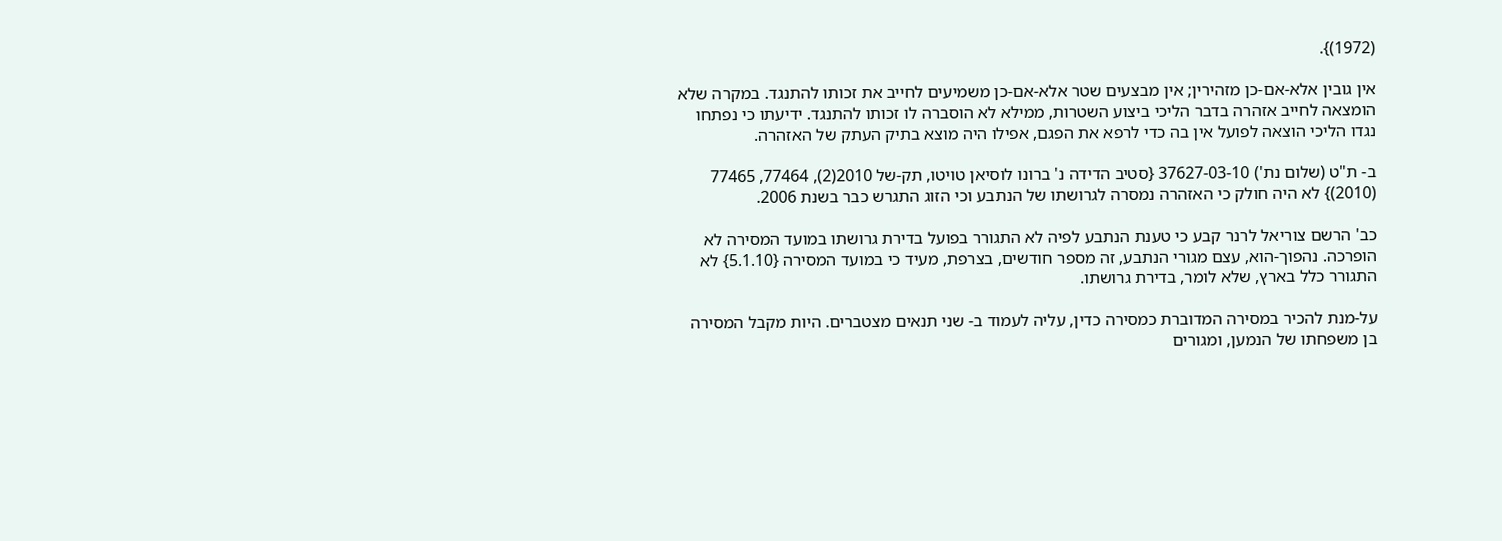(1972)}.

אין גובין אלא-אם-כן מזהירין; אין מבצעים שטר אלא-אם-כן משמיעים לחייב את זכותו להתנגד. במקרה שלא הומצאה לחייב אזהרה בדבר הליכי ביצוע השטרות, ממילא לא הוסברה לו זכותו להתנגד. ידיעתו כי נפתחו נגדו הליכי הוצאה לפועל אין בה כדי לרפא את הפגם, אפילו היה מוצא בתיק העתק של האזהרה.

ב- ת"ט (שלום נת') 37627-03-10 {סטיב הדידה נ' ברונו לוסיאן טויטו, תק-של 2010(2), 77464, 77465 (2010)} לא היה חולק כי האזהרה נמסרה לגרושתו של הנתבע וכי הזוג התגרש כבר בשנת 2006.

כב' הרשם צוריאל לרנר קבע כי טענת הנתבע לפיה לא התגורר בפועל בדירת גרושתו במועד המסירה לא הופרכה. נהפוך-הוא, עצם מגורי הנתבע, זה מספר חודשים, בצרפת, מעיד כי במועד המסירה {5.1.10} לא התגורר כלל בארץ, שלא לומר, בדירת גרושתו.

על-מנת להכיר במסירה המדוברת כמסירה כדין, עליה לעמוד ב- שני תנאים מצטברים. היות מקבל המסירה בן משפחתו של הנמען, ומגורים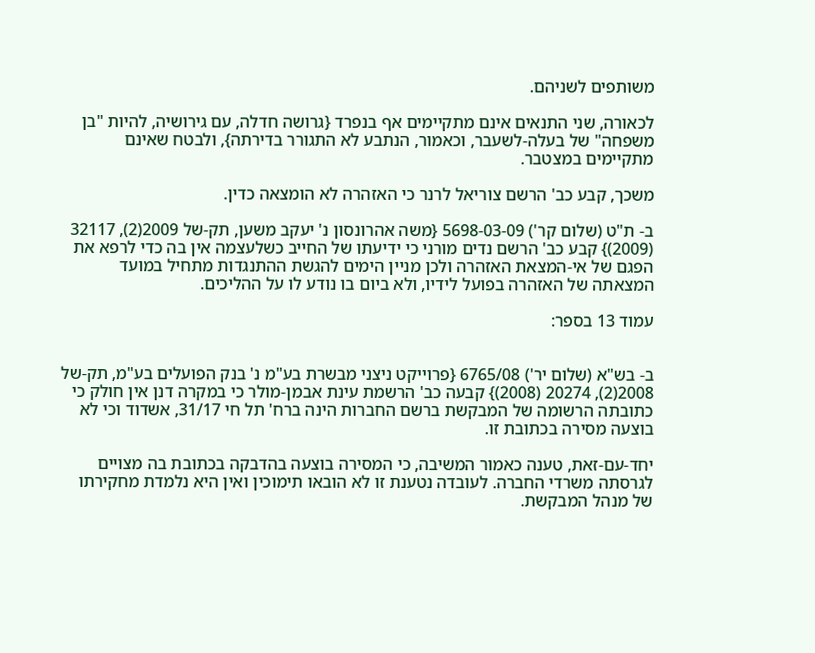משותפים לשניהם.

לכאורה, שני התנאים אינם מתקיימים אף בנפרד {גרושה חדלה, עם גירושיה, להיות "בן משפחה" של בעלה-לשעבר, וכאמור, הנתבע לא התגורר בדירתה}, ולבטח שאינם מתקיימים במצטבר.

משכך, קבע כב' הרשם צוריאל לרנר כי האזהרה לא הומצאה כדין.

ב- ת"ט (שלום קר') 5698-03-09 {משה אהרונסון נ' יעקב משען, תק-של 2009(2), 32117 (2009)} קבע כב' הרשם נדים מורני כי ידיעתו של החייב כשלעצמה אין בה כדי לרפא את הפגם של אי-המצאת האזהרה ולכן מניין הימים להגשת ההתנגדות מתחיל במועד המצאתה של האזהרה בפועל לידיו, ולא ביום בו נודע לו על ההליכים.

עמוד 13 בספר:


ב- בש"א (שלום יר') 6765/08 {פרוייקט ניצני מבשרת בע"מ נ' בנק הפועלים בע"מ, תק-של 2008(2), 20274 (2008)} קבעה כב' הרשמת עינת אבמן-מולר כי במקרה דנן אין חולק כי כתובתה הרשומה של המבקשת ברשם החברות הינה ברח' תל חי 31/17, אשדוד וכי לא בוצעה מסירה בכתובת זו.

יחד-עם-זאת, טענה כאמור המשיבה, כי המסירה בוצעה בהדבקה בכתובת בה מצויים לגרסתה משרדי החברה. לעובדה נטענת זו לא הובאו תימוכין ואין היא נלמדת מחקירתו של מנהל המבקשת.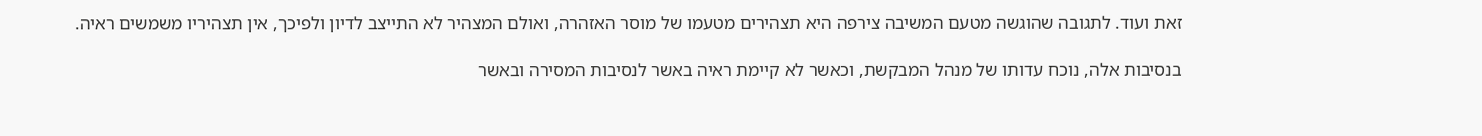זאת ועוד. לתגובה שהוגשה מטעם המשיבה צירפה היא תצהירים מטעמו של מוסר האזהרה, ואולם המצהיר לא התייצב לדיון ולפיכך, אין תצהיריו משמשים ראיה.

בנסיבות אלה, נוכח עדותו של מנהל המבקשת, וכאשר לא קיימת ראיה באשר לנסיבות המסירה ובאשר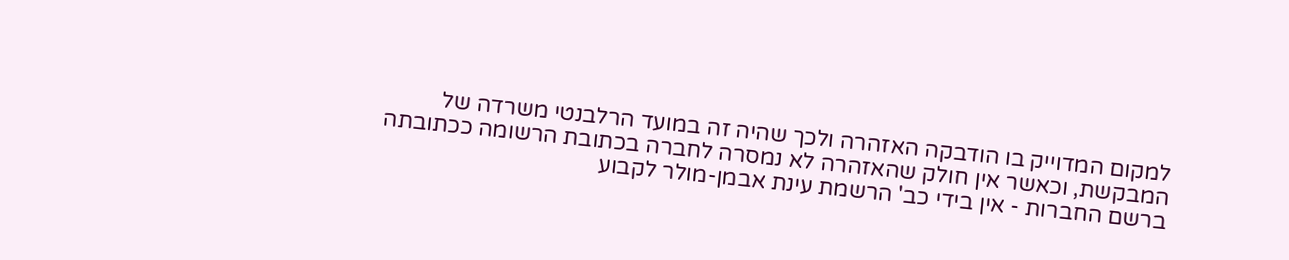למקום המדוייק בו הודבקה האזהרה ולכך שהיה זה במועד הרלבנטי משרדה של המבקשת, וכאשר אין חולק שהאזהרה לא נמסרה לחברה בכתובת הרשומה ככתובתה ברשם החברות - אין בידי כב' הרשמת עינת אבמן-מולר לקבוע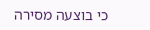כי בוצעה מסירה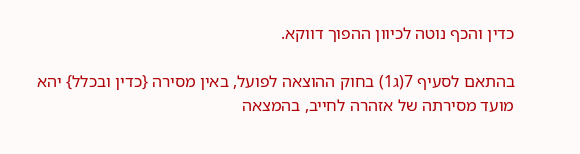כדין והכף נוטה לכיוון ההפוך דווקא.

בהתאם לסעיף 7(ג1) בחוק ההוצאה לפועל, באין מסירה {כדין ובכלל} יהא מועד מסירתה של אזהרה לחייב, בהמצאה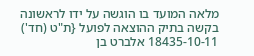מלאה המועד בו הוגשה על ידו לראשונה בקשה בתיק ההוצאה לפועל {ת"ט (חד') 18435-10-11 אלברט בן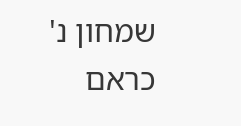שמחון נ' כראם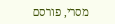מסרי, פורסם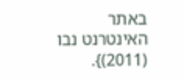באתר האינטרנט נבו (2011)}.